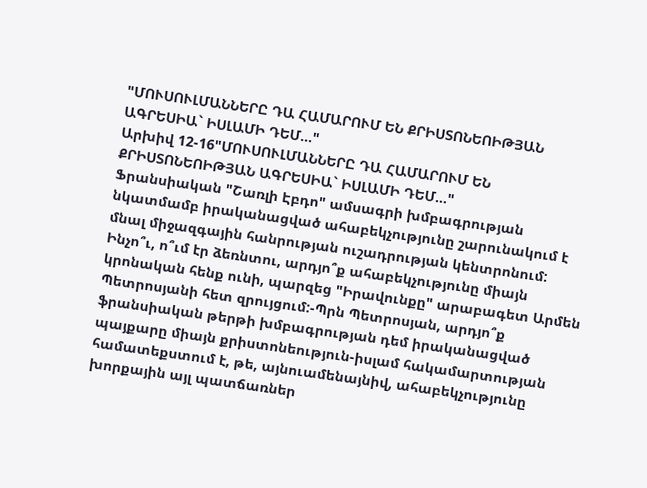"ՄՈՒՍՈՒԼՄԱՆՆԵՐԸ ԴԱ ՀԱՄԱՐՈՒՄ ԵՆ ՔՐԻՍՏՈՆԵՈԻԹՅԱՆ ԱԳՐԵՍԻԱ` ԻՍԼԱՄԻ ԴԵՄ..."
Արխիվ 12-16"ՄՈՒՍՈՒԼՄԱՆՆԵՐԸ ԴԱ ՀԱՄԱՐՈՒՄ ԵՆ
ՔՐԻՍՏՈՆԵՈԻԹՅԱՆ ԱԳՐԵՍԻԱ` ԻՍԼԱՄԻ ԴԵՄ..."
Ֆրանսիական "Շառլի Էբդո" ամսագրի խմբագրության նկատմամբ իրականացված ահաբեկչությունը շարունակում է մնալ միջազգային հանրության ուշադրության կենտրոնում: Ինչո՞ւ, ո՞ւմ էր ձեռնտու, արդյո՞ք ահաբեկչությունը միայն կրոնական հենք ունի, պարզեց "Իրավունքը" արաբագետ Արմեն Պետրոսյանի հետ զրույցում:-Պրն Պետրոսյան, արդյո՞ք ֆրանսիական թերթի խմբագրության դեմ իրականացված պայքարը միայն քրիստոնեություն-իսլամ հակամարտության համատեքստում է, թե, այնուամենայնիվ, ահաբեկչությունը խորքային այլ պատճառներ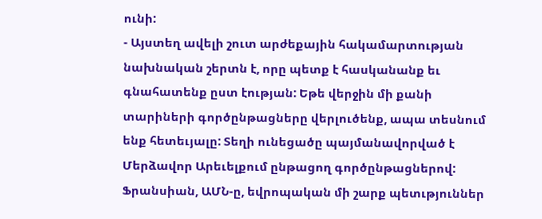ունի:
- Այստեղ ավելի շուտ արժեքային հակամարտության նախնական շերտն է, որը պետք է հասկանանք եւ գնահատենք ըստ էության: Եթե վերջին մի քանի տարիների գործընթացները վերլուծենք, ապա տեսնում ենք հետեւյալը: Տեղի ունեցածը պայմանավորված է Մերձավոր Արեւելքում ընթացող գործընթացներով: Ֆրանսիան, ԱՄՆ-ը, եվրոպական մի շարք պետւթյուններ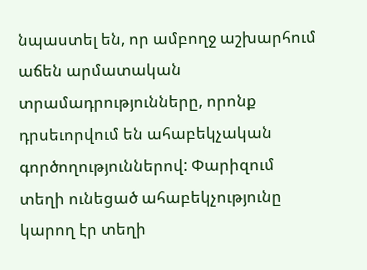նպաստել են, որ ամբողջ աշխարհում աճեն արմատական տրամադրությունները, որոնք դրսեւորվում են ահաբեկչական գործողություններով: Փարիզում տեղի ունեցած ահաբեկչությունը կարող էր տեղի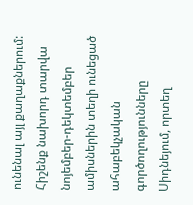ունենալ այլ քաղաքներում: Հիշենք նախորդ տարվա նոյեմբեր-դեկտեմբեր ամիսներին տեղի ունեցած ահաբեկչական գործողությունները Սիդնեյում, որտեղ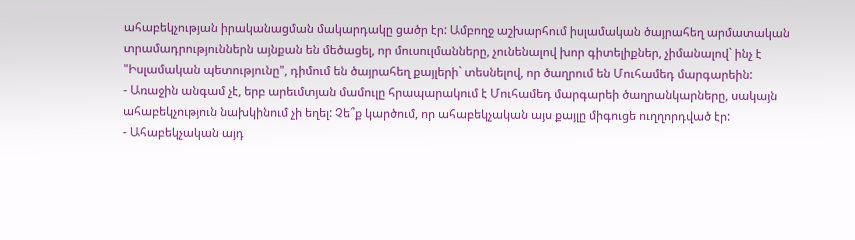ահաբեկչության իրականացման մակարդակը ցածր էր: Ամբողջ աշխարհում իսլամական ծայրահեղ արմատական տրամադրություններն այնքան են մեծացել, որ մուսուլմանները, չունենալով խոր գիտելիքներ, չիմանալով` ինչ է "Իսլամական պետությունը", դիմում են ծայրահեղ քայլերի` տեսնելով, որ ծաղրում են Մուհամեդ մարգարեին:
- Առաջին անգամ չէ, երբ արեւմտյան մամուլը հրապարակում է Մուհամեդ մարգարեի ծաղրանկարները, սակայն ահաբեկչություն նախկինում չի եղել: Չե՞ք կարծում, որ ահաբեկչական այս քայլը միգուցե ուղղորդված էր:
- Ահաբեկչական այդ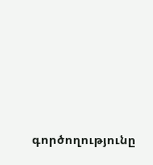գործողությունը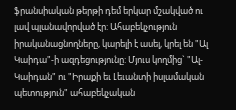ֆրանսիական թերթի դեմ երկար մշակված ու լավ պլանավորված էր: Ահաբեկչություն իրականացնողները, կարելի է ասել, կրել են "Ալ Կաիդա"-ի ազդեցությունը: Մյուս կողմից` "Ալ-Կաիդան" ու "Իրաքի եւ Լեւանտի իսլամական պետություն" ահաբեկչական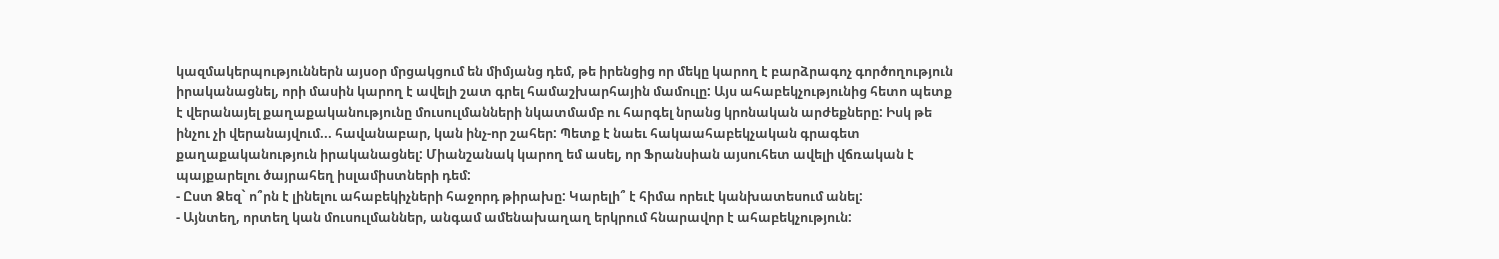կազմակերպություններն այսօր մրցակցում են միմյանց դեմ, թե իրենցից որ մեկը կարող է բարձրագոչ գործողություն իրականացնել, որի մասին կարող է ավելի շատ գրել համաշխարհային մամուլը: Այս ահաբեկչությունից հետո պետք է վերանայել քաղաքականությունը մուսուլմանների նկատմամբ ու հարգել նրանց կրոնական արժեքները: Իսկ թե ինչու չի վերանայվում... հավանաբար, կան ինչ-որ շահեր: Պետք է նաեւ հակաահաբեկչական գրագետ քաղաքականություն իրականացնել: Միանշանակ կարող եմ ասել, որ Ֆրանսիան այսուհետ ավելի վճռական է պայքարելու ծայրահեղ իսլամիստների դեմ:
- Ըստ Ձեզ` ո՞րն է լինելու ահաբեկիչների հաջորդ թիրախը: Կարելի՞ է հիմա որեւէ կանխատեսում անել:
- Այնտեղ, որտեղ կան մուսուլմաններ, անգամ ամենախաղաղ երկրում հնարավոր է ահաբեկչություն: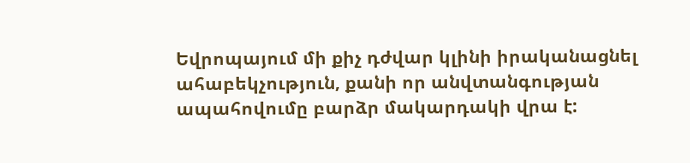Եվրոպայում մի քիչ դժվար կլինի իրականացնել ահաբեկչություն, քանի որ անվտանգության ապահովումը բարձր մակարդակի վրա է: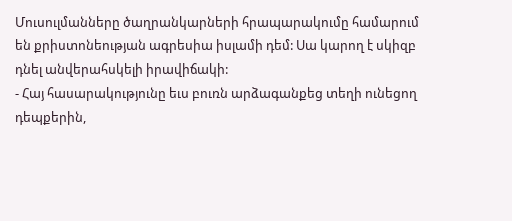Մուսուլմանները ծաղրանկարների հրապարակումը համարում են քրիստոնեության ագրեսիա իսլամի դեմ: Սա կարող է սկիզբ դնել անվերահսկելի իրավիճակի:
- Հայ հասարակությունը եւս բուռն արձագանքեց տեղի ունեցող դեպքերին,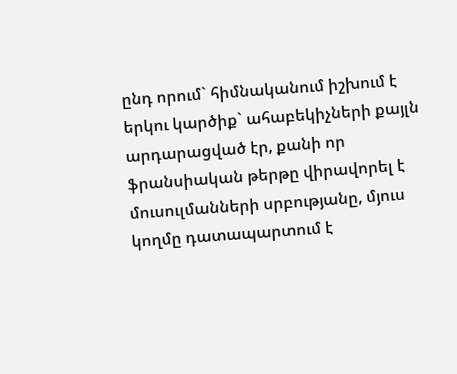ընդ որում` հիմնականում իշխում է երկու կարծիք` ահաբեկիչների քայլն արդարացված էր, քանի որ ֆրանսիական թերթը վիրավորել է մուսուլմանների սրբությանը, մյուս կողմը դատապարտում է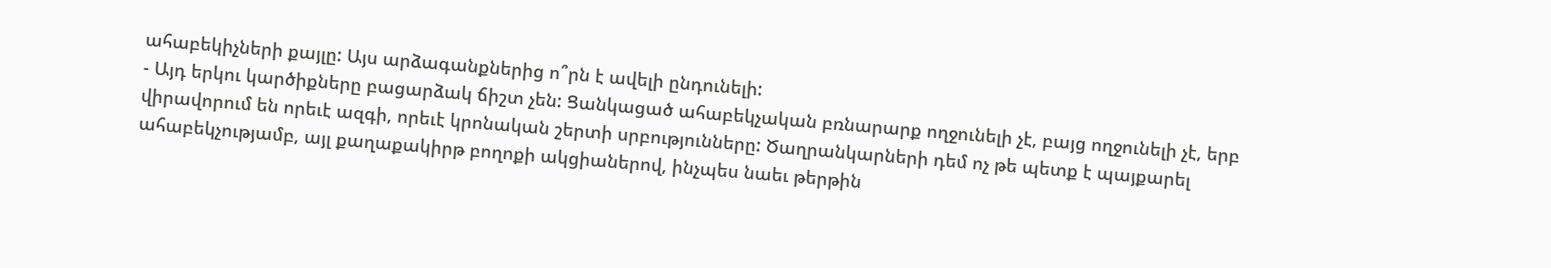ահաբեկիչների քայլը: Այս արձագանքներից ո՞րն է ավելի ընդունելի:
- Այդ երկու կարծիքները բացարձակ ճիշտ չեն: Ցանկացած ահաբեկչական բռնարարք ողջունելի չէ, բայց ողջունելի չէ, երբ վիրավորում են որեւէ ազգի, որեւէ կրոնական շերտի սրբությունները: Ծաղրանկարների դեմ ոչ թե պետք է պայքարել ահաբեկչությամբ, այլ քաղաքակիրթ բողոքի ակցիաներով, ինչպես նաեւ թերթին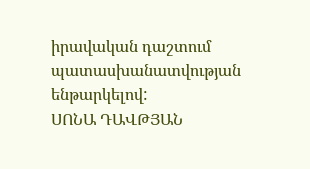իրավական դաշտում պատասխանատվության ենթարկելով:
ՍՈՆԱ ԴԱՎԹՅԱՆ